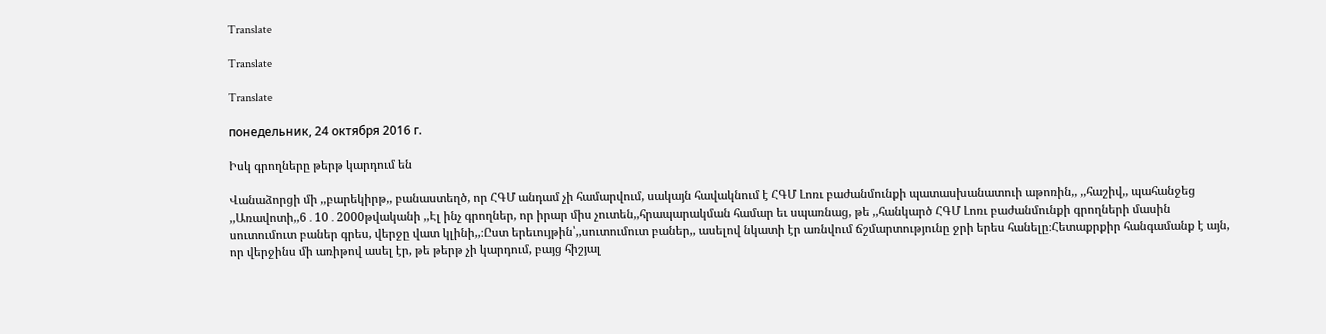Translate

Translate

Translate

понедельник, 24 октября 2016 г.

Իսկ գրողները թերթ կարդում են

Վանաձորցի մի ,,բարեկիրթ,, բանաստեղծ, որ ՀԳՄ անդամ չի համարվում, սակայն հավակնում է ՀԳՄ Լոռւ բաժանմունքի պատասխանատուի աթոռին,, ,,հաշիվ,, պահանջեց ,,Առավոտի,,6․10․2000թվականի ,,Էլ ինչ գրողներ, որ իրար միս չուտեն,,հրապարակման համար եւ սպառնաց, թե ,,հանկարծ ՀԳՄ Լոռւ բաժանմունքի գրողների մասին սուտումուտ բաներ գրես, վերջը վատ կլինի,,։Ըստ երեւույթին՝,,սուտումուտ բաներ,, ասելով նկատի էր առնվում ճշմարտությունը ջրի երես հանելը։Հետաքրքիր հանգամանք է այն, որ վերջինս մի առիթով ասել էր, թե թերթ չի կարդում, բայց հիշյալ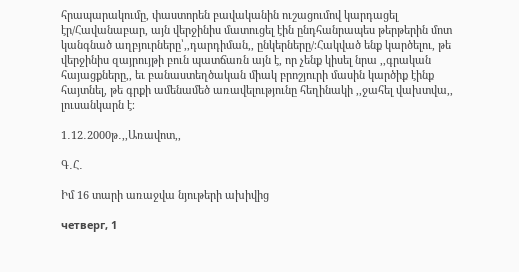հրապարակումը, փաստորեն բավականին ուշացումով կարդացել էր/Հավանաբար, այն վերջինիս մատուցել էին ընդհանրապես թերթերին մոտ կանգնած աղբյուրները՝,,դարդիման,, ընկերները/։Հակված ենք կարծելու, թե վերջինիս զայրույթի բուն պատճառն այն է, որ չենք կիսել նրա ,,գրական հայացքները,, եւ բանաստեղծական միակ բրոշյուրի մասին կարծիք էինք հայտնել, թե գրքի ամենամեծ առավելությունը հեղինակի ,,ջահել վախտվա,, լուսանկարն է։

1․12․2000թ․,,Առավոտ,,

Գ․Հ․

Իմ 16 տարի առաջվա նյութերի ախիվից

четверг, 1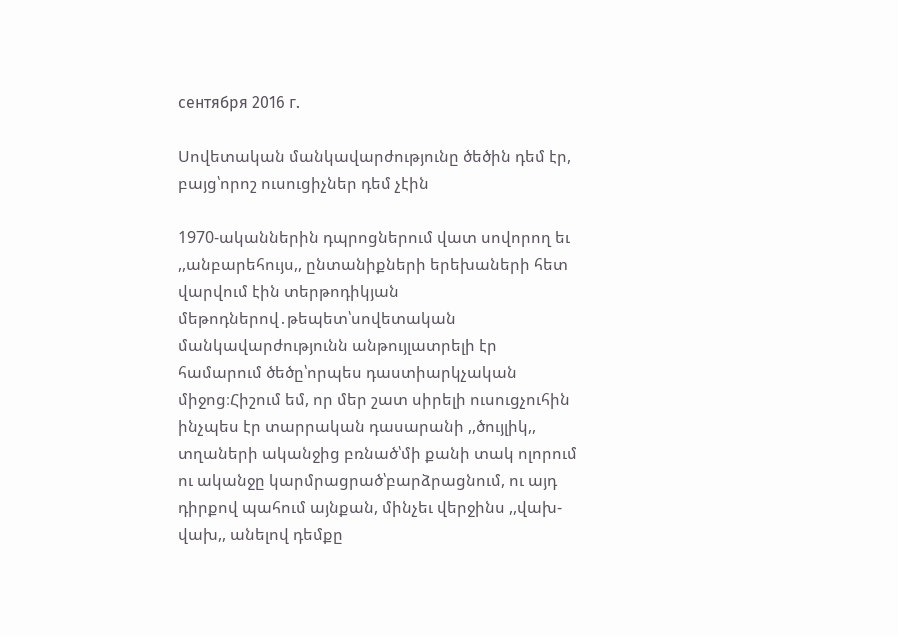сентября 2016 г.

Սովետական մանկավարժությունը ծեծին դեմ էր, բայց՝որոշ ուսուցիչներ դեմ չէին

1970-ականներին դպրոցներում վատ սովորող եւ ,,անբարեհույս,, ընտանիքների երեխաների հետ վարվում էին տերթոդիկյան մեթոդներով․թեպետ՝սովետական մանկավարժությունն անթույլատրելի էր համարում ծեծը՝որպես դաստիարկչական միջոց։Հիշում եմ, որ մեր շատ սիրելի ուսուցչուհին ինչպես էր տարրական դասարանի ,,ծույլիկ,, տղաների ականջից բռնած՝մի քանի տակ ոլորում ու ականջը կարմրացրած՝բարձրացնում, ու այդ դիրքով պահում այնքան, մինչեւ վերջինս ,,վախ-վախ,, անելով դեմքը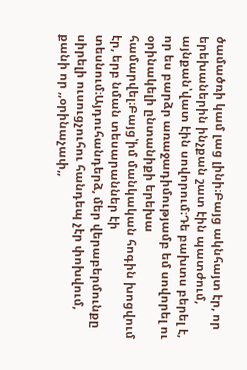ծամածռի կամ լաց լինի։Բայց ակնհայտ էր, որ երեխաներին ինչքան շատ էին պատժում, այնքան՝վատ էին սովորում։Դե բախտս բերել է, որ ես բարձր առաջադիմությամբ եմ սովորել ու օրինակելի ընտանիքի երեխա համարվել։Բայց՝իմ մանկական հոգին խոցվում էր, երբ նման տեսարաններ էի տեսնում։Այդուհանդերձ, մեր վերաբերմունքը սիրելի ուսուցչուհու հանդեպ չէր փոխվում, քանի որ ,,օրինաչափ,,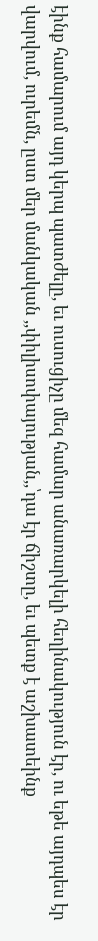էինք համարում այդ կերպ պատժելը, եւ ուսուցիչը մեզ համար անառարկելի հեղինակություն էր, ու եթե այդպես էր վարվում, ուրեմն, ըստ մեր մանկական ,,փիլիսոփայության,,՝դա էր ճիշտը, եւ պետք է աշխատեինք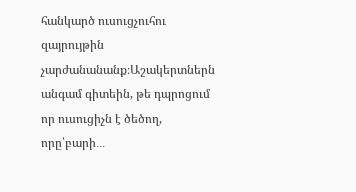հանկարծ ուսուցչուհու զայրույթին չարժանանանք։Աշակերտներն անգամ գիտեին, թե դպրոցում որ ուսուցիչն է ծեծող, որը՝բարի․․․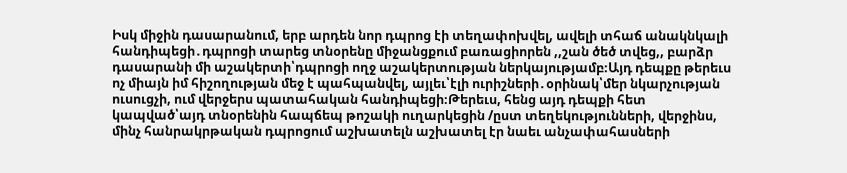Իսկ միջին դասարանում, երբ արդեն նոր դպրոց էի տեղափոխվել, ավելի տհաճ անակնկալի հանդիպեցի․դպրոցի տարեց տնօրենը միջանցքում բառացիորեն ,,շան ծեծ տվեց,, բարձր դասարանի մի աշակերտի՝դպրոցի ողջ աշակերտության ներկայությամբ։Այդ դեպքը թերեւս ոչ միայն իմ հիշողության մեջ է պահպանվել, այլեւ՝էլի ուրիշների․օրինակ՝մեր նկարչության ուսուցչի, ում վերջերս պատահական հանդիպեցի։Թերեւս, հենց այդ դեպքի հետ կապված՝այդ տնօրենին հապճեպ թոշակի ուղարկեցին /ըստ տեղեկությունների, վերջինս, մինչ հանրակրթական դպրոցում աշխատելն աշխատել էր նաեւ անչափահասների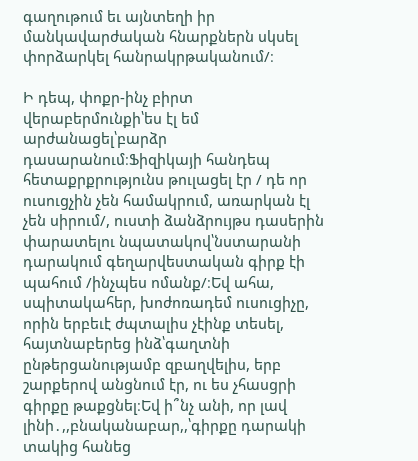գաղութում եւ այնտեղի իր մանկավարժական հնարքներն սկսել փորձարկել հանրակրթականում/։

Ի դեպ, փոքր-ինչ բիրտ վերաբերմունքի՝ես էլ եմ արժանացել՝բարձր դասարանում։Ֆիզիկայի հանդեպ հետաքրքրությունս թուլացել էր / դե որ ուսուցչին չեն համակրում, առարկան էլ չեն սիրում/, ուստի ձանձրույթս դասերին փարատելու նպատակով՝նստարանի դարակում գեղարվեստական գիրք էի պահում /ինչպես ոմանք/։Եվ ահա, սպիտակահեր, խոժոռադեմ ուսուցիչը, որին երբեւէ ժպտալիս չէինք տեսել, հայտնաբերեց ինձ՝գաղտնի ընթերցանությամբ զբաղվելիս, երբ շարքերով անցնում էր, ու ես չհասցրի գիրքը թաքցնել։Եվ ի՞նչ անի, որ լավ լինի․,,բնականաբար,,՝գիրքը դարակի տակից հանեց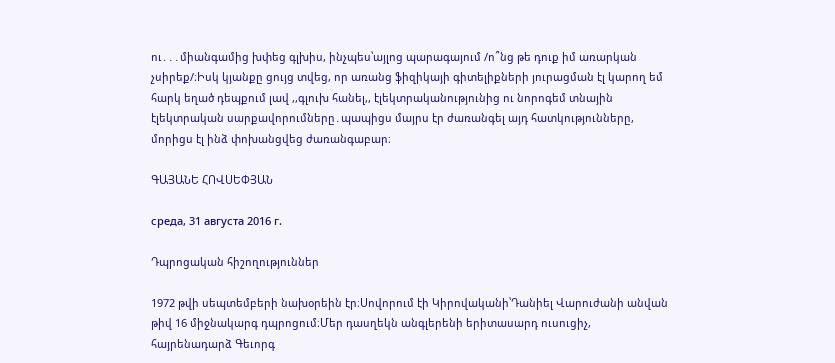ու․․․միանգամից խփեց գլխիս, ինչպես՝այլոց պարագայում /ո՞նց թե դուք իմ առարկան չսիրեք/։Իսկ կյանքը ցույց տվեց, որ առանց ֆիզիկայի գիտելիքների յուրացման էլ կարող եմ հարկ եղած դեպքում լավ ,,գլուխ հանել,, էլեկտրականությունից ու նորոգեմ տնային էլեկտրական սարքավորումները․պապիցս մայրս էր ժառանգել այդ հատկությունները, մորիցս էլ ինձ փոխանցվեց ժառանգաբար։

ԳԱՅԱՆԵ ՀՈՎՍԵՓՅԱՆ

среда, 31 августа 2016 г.

Դպրոցական հիշողություններ

1972 թվի սեպտեմբերի նախօրեին էր։Սովորում էի Կիրովականի՝Դանիել Վարուժանի անվան թիվ 16 միջնակարգ դպրոցում։Մեր դասղեկն անգլերենի երիտասարդ ուսուցիչ, հայրենադարձ Գեւորգ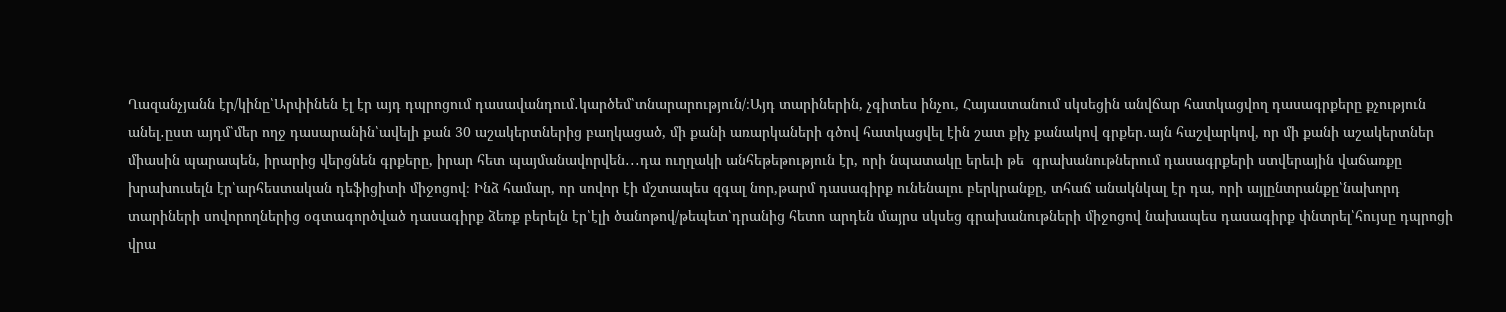Ղազանչյանն էր/կինը՝Արփինեն էլ էր այդ դպրոցում դասավանդում․կարծեմ՝տնարարություն/։Այդ տարիներին, չգիտես ինչու, Հայաստանում սկսեցին անվճար հատկացվող դասագրքերը քչություն անել․ըստ այդմ՝մեր ողջ դասարանին՝ավելի քան 30 աշակերտներից բաղկացած, մի քանի առարկաների գծով հատկացվել էին շատ քիչ քանակով գրքեր․այն հաշվարկով, որ մի քանի աշակերտներ միասին պարապեն, իրարից վերցնեն գրքերը, իրար հետ պայմանավորվեն․․․դա ուղղակի անհեթեթություն էր, որի նպատակը երեւի թե  գրախանութներում դասագրքերի ստվերային վաճառքը խրախուսելն էր՝արհեստական դեֆիցիտի միջոցով։ Ինձ համար, որ սովոր էի մշտապես զգալ նոր,թարմ դասագիրք ունենալու բերկրանքը, տհաճ անակնկալ էր դա, որի այլընտրանքը՝նախորդ տարիների սովորողներից օգտագործված դասագիրք ձեռք բերելն էր՝էլի ծանոթով/թեպետ՝դրանից հետո արդեն մայրս սկսեց գրախանութների միջոցով նախապես դասագիրք փնտրել՝հույսը դպրոցի վրա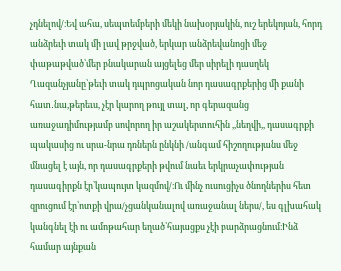չդնելով/։Եվ ահա, սեպտեմբերի մեկի նախօրյակին, ուշ երեկոյան, հորդ անձրեւի տակ մի լավ թրջված, երկար անձրեվանոցի մեջ փաթաթված՝մեր բնակարան այցելեց մեր սիրելի դասղեկ Ղազանչյանը՝թեւի տակ դպրոցական նոր դասագրքերից մի քանի հատ․նա,թերեւս, չէր կարող թույլ տալ, որ գերազանց առաջադիմությամբ սովորող իր աշակերտուհին ,,նեղվի,, դասագրքի պակասից ու սրա-նրա դռներն ընկնի /անգամ հիշողությանս մեջ մնացել է այն, որ դասագրքերի թվում նաեւ երկրաչափության դասագիրքն էր՝կապույտ կազմով/։Ու մինչ ուսուցիչս ծնողներիս հետ զրուցում էր՝ոտքի վրա/չցանկանալով առաջանալ ներս/, ես գլխահակ կանգնել էի ու ամոթահար եղած՝հայացքս չէի բարձրացնում։Ինձ համար այնքան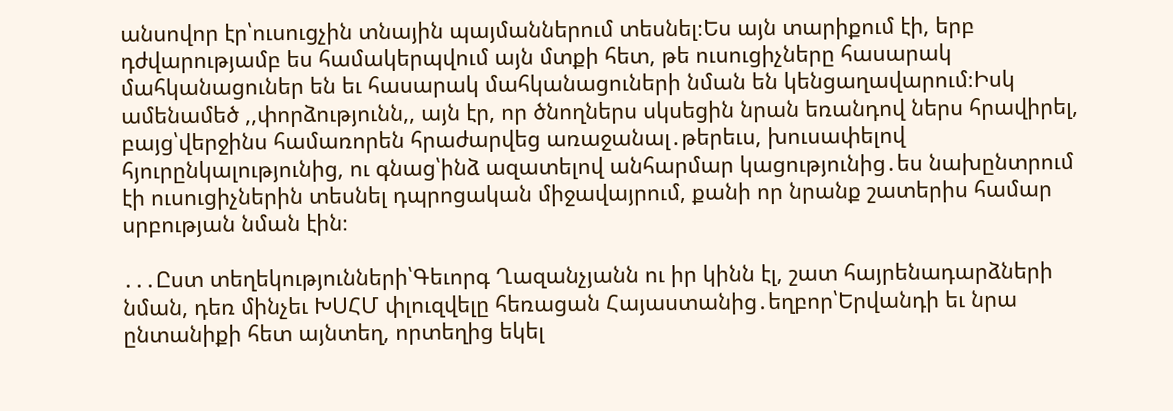անսովոր էր՝ուսուցչին տնային պայմաններում տեսնել։Ես այն տարիքում էի, երբ դժվարությամբ ես համակերպվում այն մտքի հետ, թե ուսուցիչները հասարակ մահկանացուներ են եւ հասարակ մահկանացուների նման են կենցաղավարում։Իսկ ամենամեծ ,,փորձությունն,, այն էր, որ ծնողներս սկսեցին նրան եռանդով ներս հրավիրել, բայց՝վերջինս համառորեն հրաժարվեց առաջանալ․թերեւս, խուսափելով հյուրընկալությունից, ու գնաց՝ինձ ազատելով անհարմար կացությունից․ես նախընտրում էի ուսուցիչներին տեսնել դպրոցական միջավայրում, քանի որ նրանք շատերիս համար սրբության նման էին։

․․․Ըստ տեղեկությունների՝Գեւորգ Ղազանչյանն ու իր կինն էլ, շատ հայրենադարձների նման, դեռ մինչեւ ԽՍՀՄ փլուզվելը հեռացան Հայաստանից․եղբոր՝Երվանդի եւ նրա ընտանիքի հետ այնտեղ, որտեղից եկել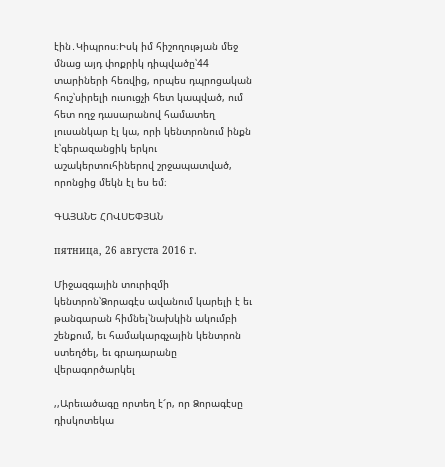էին․Կիպրոս։Իսկ իմ հիշողության մեջ մնաց այդ փոքրիկ դիպվածը՝44 տարիների հեռվից, որպես դպրոցական հուշ՝սիրելի ուսուցչի հետ կապված, ում հետ ողջ դասարանով համատեղ լուսանկար էլ կա, որի կենտրոնում ինքն է՝գերազանցիկ երկու աշակերտուհիներով շրջապատված, որոնցից մեկն էլ ես եմ։

ԳԱՅԱՆԵ ՀՈՎՍԵՓՅԱՆ

пятница, 26 августа 2016 г.

Միջազգային տուրիզմի կենտրոն՝Ձորագէս ավանում կարելի է եւ թանգարան հիմնել՝նախկին ակումբի շենքում, եւ համակարգչային կենտրոն ստեղծել, եւ գրադարանը վերագործարկել

,,Արեւածագը որտեղ է՜ր, որ Ձորագէսը դիսկոտեկա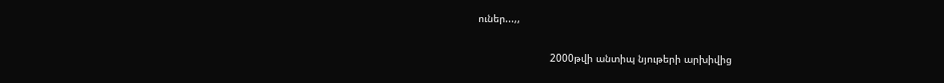ուներ...,,

                        2000թվի անտիպ նյութերի արխիվից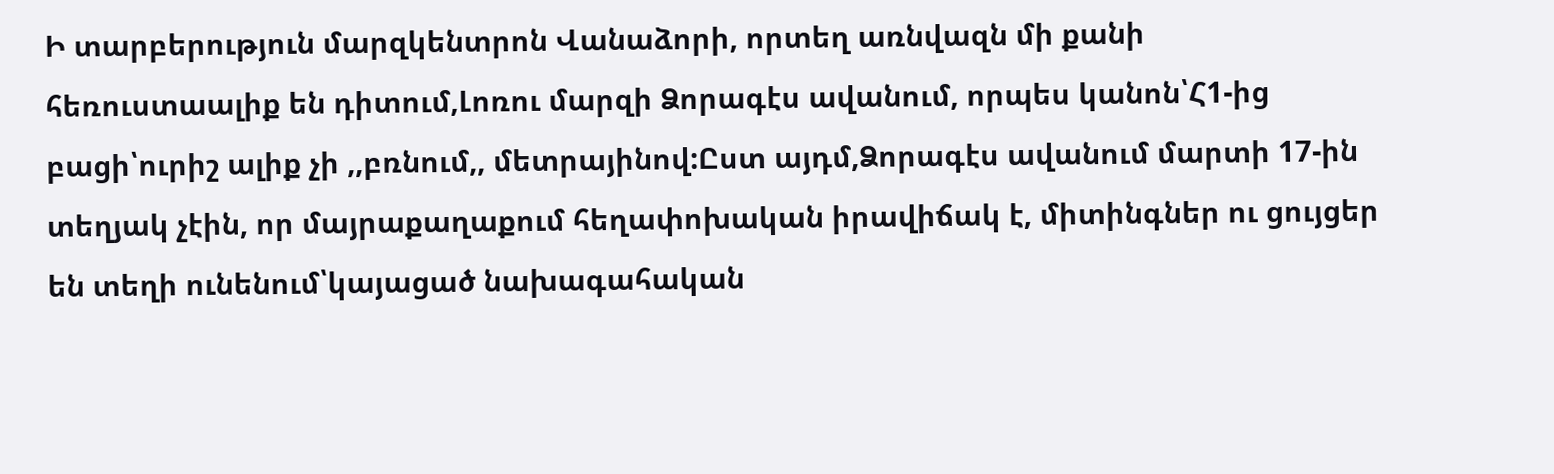Ի տարբերություն մարզկենտրոն Վանաձորի, որտեղ առնվազն մի քանի հեռուստաալիք են դիտում,Լոռու մարզի Ձորագէս ավանում, որպես կանոն՝Հ1-ից բացի՝ուրիշ ալիք չի ,,բռնում,, մետրայինով:Ըստ այդմ,Ձորագէս ավանում մարտի 17-ին տեղյակ չէին, որ մայրաքաղաքում հեղափոխական իրավիճակ է, միտինգներ ու ցույցեր են տեղի ունենում՝կայացած նախագահական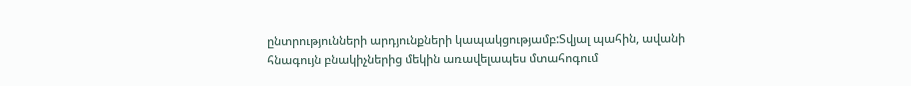ընտրությունների արդյունքների կապակցությամբ:Տվյալ պահին, ավանի հնագույն բնակիչներից մեկին առավելապես մտահոգում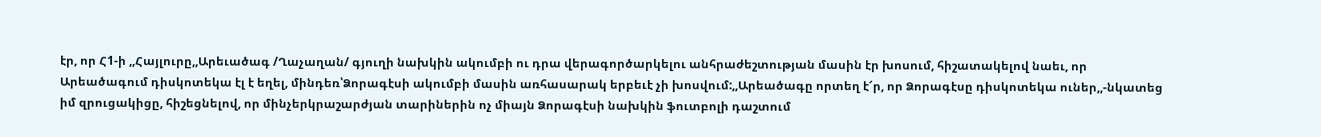էր, որ Հ1-ի ,,Հայլուրը,,Արեւածագ /Ղաչաղան/ գյուղի նախկին ակումբի ու դրա վերագործարկելու անհրաժեշտության մասին էր խոսում, հիշատակելով նաեւ, որ Արեածագում դիսկոտեկա էլ է եղել, մինդեռ՝Ձորագէսի ակումբի մասին առհասարակ երբեւէ չի խոսվում:,,Արեածագը որտեղ է՜ր, որ Ձորագէսը դիսկոտեկա ուներ,,-նկատեց իմ զրուցակիցը, հիշեցնելով, որ մինչերկրաշարժյան տարիներին ոչ միայն Ձորագէսի նախկին ֆուտբոլի դաշտում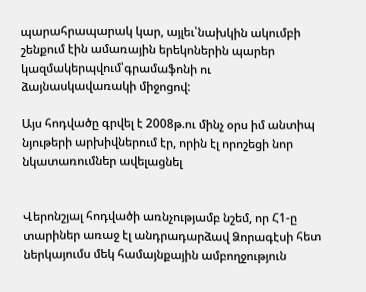պարահրապարակ կար, այլեւ՝նախկին ակումբի շենքում էին ամառային երեկոներին պարեր կազմակերպվում՝գրամաֆոնի ու ձայնասկավառակի միջոցով:

Այս հոդվածը գրվել է 2008թ.ու մինչ օրս իմ անտիպ նյութերի արխիվներում էր, որին էլ որոշեցի նոր նկատառումներ ավելացնել


Վերոնշյալ հոդվածի առնչությամբ նշեմ, որ Հ1-ը տարիներ առաջ էլ անդրադարձավ Ձորագէսի հետ ներկայումս մեկ համայնքային ամբողջություն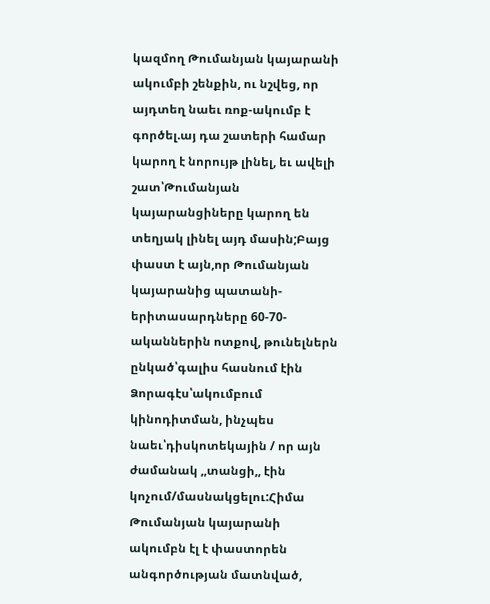կազմող Թումանյան կայարանի ակումբի շենքին, ու նշվեց, որ այդտեղ նաեւ ռոք-ակումբ է գործել.այ դա շատերի համար կարող է նորույթ լինել, եւ ավելի շատ՝Թումանյան կայարանցիները կարող են տեղյակ լինել այդ մասին;Բայց փաստ է այն,որ Թումանյան կայարանից պատանի-երիտասարդները 60-70-ականներին ոտքով, թունելներն ընկած՝գալիս հասնում էին Ձորագէս՝ակումբում կինոդիտման, ինչպես նաեւ՝դիսկոտեկային / որ այն ժամանակ ,,տանցի,, էին կոչում/մասնակցելու:Հիմա Թումանյան կայարանի ակումբն էլ է փաստորեն անգործության մատնված,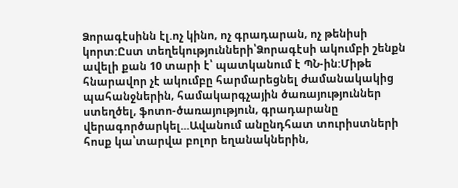Ձորագէսինն էլ.ոչ կինո, ոչ գրադարան, ոչ թենիսի կորտ:Ըստ տեղեկությունների՝Ձորագէսի ակումբի շենքն ավելի քան 10 տարի է՝ պատկանում է ՊՆ-ին:Միթե հնարավոր չէ ակումբը հարմարեցնել ժամանակակից պահանջներին, համակարգչային ծառայություններ ստեղծել, ֆոտո-ծառայություն, գրադարանը վերագործարկել...Ավանում անընդհատ տուրիստների հոսք կա՝տարվա բոլոր եղանակներին,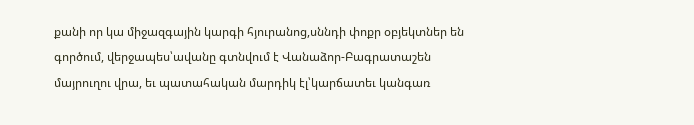քանի որ կա միջազգային կարգի հյուրանոց,սննդի փոքր օբյեկտներ են գործում, վերջապես՝ավանը գտնվում է Վանաձոր-Բագրատաշեն մայրուղու վրա, եւ պատահական մարդիկ էլ՝կարճատեւ կանգառ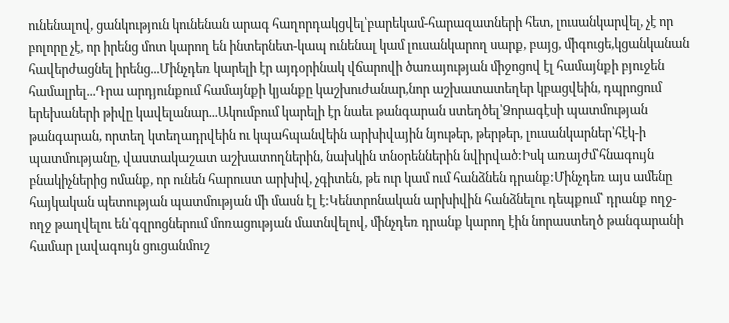ունենալով, ցանկություն կունենան արագ հաղորդակցվել՝բարեկամ-հարազատների հետ, լուսանկարվել, չէ որ բոլորը չէ, որ իրենց մոտ կարող են ինտերնետ-կապ ունենալ կամ լուսանկարող սարք, բայց, միգուցե,կցանկանան հավերժացնել իրենց...Մինչդեռ կարելի էր այդօրինակ վճարովի ծառայության միջոցով էլ համայնքի բյուջեն համալրել...Դրա արդյունքում համայնքի կյանքը կաշխուժանար,նոր աշխատատեղեր կբացվեին, դպրոցում երեխաների թիվը կավելանար...Ակումբում կարելի էր նաեւ թանգարան ստեղծել՝Ձորագէսի պատմության թանգարան, որտեղ կտեղադրվեին ու կպահպանվեին արխիվային նյութեր, թերթեր, լուսանկարներ՝հէկ-ի պատմությանը, վաստակաշատ աշխատողներին, նախկին տնօրեններին նվիրված:Իսկ առայժմ՝հնագույն բնակիչներից ոմանք, որ ունեն հարուստ արխիվ, չգիտեն, թե ուր կամ ում հանձնեն դրանք:Մինչդեռ այս ամենը հայկական պետության պատմության մի մասն էլ է:Կենտրոնական արխիվին հանձնելու դեպքում՝ դրանք ողջ-ողջ թաղվելու են՝գզրոցներում մոռացության մատնվելով, մինչդեռ դրանք կարող էին նորաստեղծ թանգարանի համար լավագույն ցուցանմուշ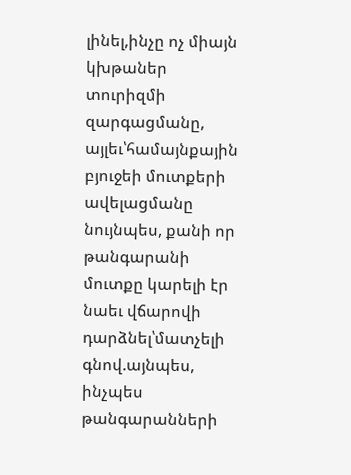լինել,ինչը ոչ միայն կխթաներ տուրիզմի զարգացմանը, այլեւ՝համայնքային բյուջեի մուտքերի ավելացմանը նույնպես, քանի որ թանգարանի մուտքը կարելի էր նաեւ վճարովի դարձնել՝մատչելի գնով.այնպես, ինչպես թանգարանների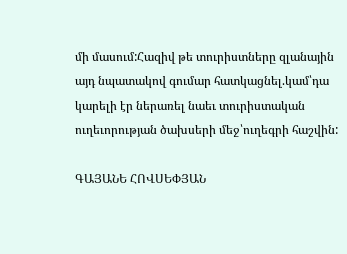մի մասում:Հազիվ թե տուրիստները զլանային այդ նպատակով գումար հատկացնել.կամ՝դա կարելի էր ներառել նաեւ տուրիստական ուղեւորության ծախսերի մեջ՝ուղեգրի հաշվին:

ԳԱՅԱՆԵ ՀՈՎՍԵՓՅԱՆ